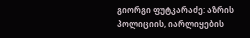გიორგი ფუტკარაძე: აზრის პოლიციის, იარლიყების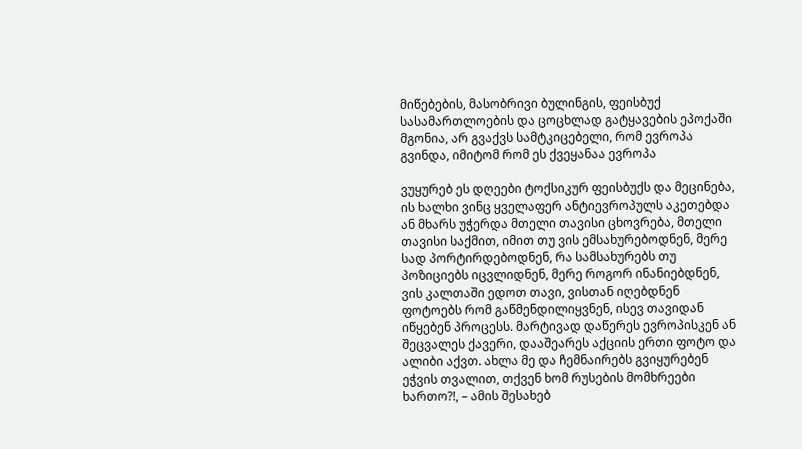მიწებების, მასობრივი ბულინგის, ფეისბუქ სასამართლოების და ცოცხლად გატყავების ეპოქაში მგონია, არ გვაქვს სამტკიცებელი, რომ ევროპა გვინდა, იმიტომ რომ ეს ქვეყანაა ევროპა

ვუყურებ ეს დღეები ტოქსიკურ ფეისბუქს და მეცინება, ის ხალხი ვინც ყველაფერ ანტიევროპულს აკეთებდა ან მხარს უჭერდა მთელი თავისი ცხოვრება, მთელი თავისი საქმით, იმით თუ ვის ემსახურებოდნენ, მერე სად პორტირდებოდნენ, რა სამსახურებს თუ პოზიციებს იცვლიდნენ, მერე როგორ ინანიებდნენ, ვის კალთაში ედოთ თავი, ვისთან იღებდნენ ფოტოებს რომ გაწმენდილიყვნენ, ისევ თავიდან იწყებენ პროცესს. მარტივად დაწერეს ევროპისკენ ან შეცვალეს ქავერი, დააშეარეს აქციის ერთი ფოტო და ალიბი აქვთ. ახლა მე და ჩემნაირებს გვიყურებენ ეჭვის თვალით, თქვენ ხომ რუსების მომხრეები ხართო?!, – ამის შესახებ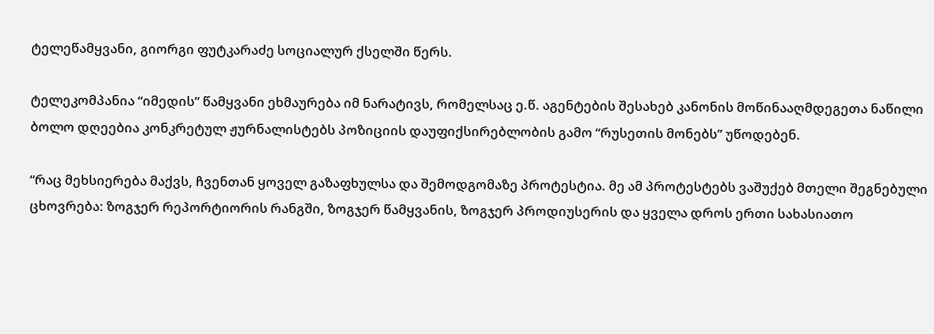ტელეწამყვანი, გიორგი ფუტკარაძე სოციალურ ქსელში წერს.

ტელეკომპანია “იმედის” წამყვანი ეხმაურება იმ ნარატივს, რომელსაც ე.წ. აგენტების შესახებ კანონის მოწინააღმდეგეთა ნაწილი ბოლო დღეებია კონკრეტულ ჟურნალისტებს პოზიციის დაუფიქსირებლობის გამო “რუსეთის მონებს” უწოდებენ.

“რაც მეხსიერება მაქვს, ჩვენთან ყოველ გაზაფხულსა და შემოდგომაზე პროტესტია. მე ამ პროტესტებს ვაშუქებ მთელი შეგნებული ცხოვრება: ზოგჯერ რეპორტიორის რანგში, ზოგჯერ წამყვანის, ზოგჯერ პროდიუსერის და ყველა დროს ერთი სახასიათო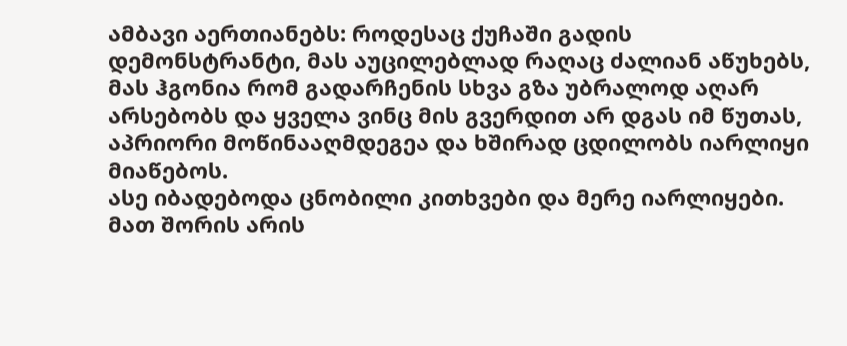ამბავი აერთიანებს: როდესაც ქუჩაში გადის დემონსტრანტი, მას აუცილებლად რაღაც ძალიან აწუხებს, მას ჰგონია რომ გადარჩენის სხვა გზა უბრალოდ აღარ არსებობს და ყველა ვინც მის გვერდით არ დგას იმ წუთას, აპრიორი მოწინააღმდეგეა და ხშირად ცდილობს იარლიყი მიაწებოს.
ასე იბადებოდა ცნობილი კითხვები და მერე იარლიყები. მათ შორის არის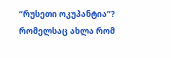“რუსეთი ოკუპანტია”? რომელსაც ახლა რომ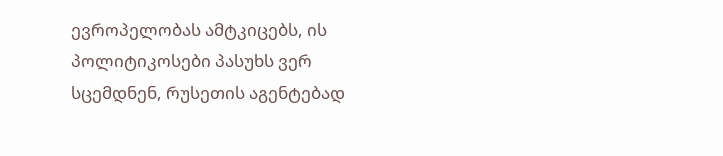ევროპელობას ამტკიცებს, ის პოლიტიკოსები პასუხს ვერ სცემდნენ, რუსეთის აგენტებად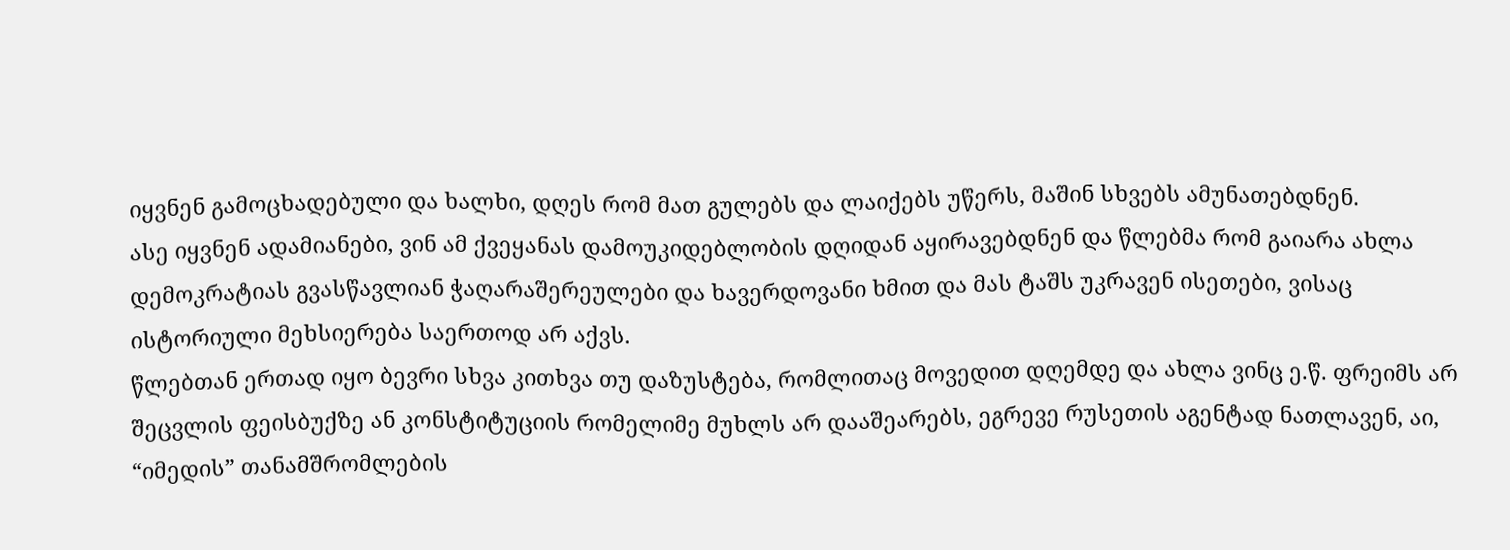იყვნენ გამოცხადებული და ხალხი, დღეს რომ მათ გულებს და ლაიქებს უწერს, მაშინ სხვებს ამუნათებდნენ.
ასე იყვნენ ადამიანები, ვინ ამ ქვეყანას დამოუკიდებლობის დღიდან აყირავებდნენ და წლებმა რომ გაიარა ახლა დემოკრატიას გვასწავლიან ჭაღარაშერეულები და ხავერდოვანი ხმით და მას ტაშს უკრავენ ისეთები, ვისაც ისტორიული მეხსიერება საერთოდ არ აქვს.
წლებთან ერთად იყო ბევრი სხვა კითხვა თუ დაზუსტება, რომლითაც მოვედით დღემდე და ახლა ვინც ე.წ. ფრეიმს არ შეცვლის ფეისბუქზე ან კონსტიტუციის რომელიმე მუხლს არ დააშეარებს, ეგრევე რუსეთის აგენტად ნათლავენ, აი, “იმედის” თანამშრომლების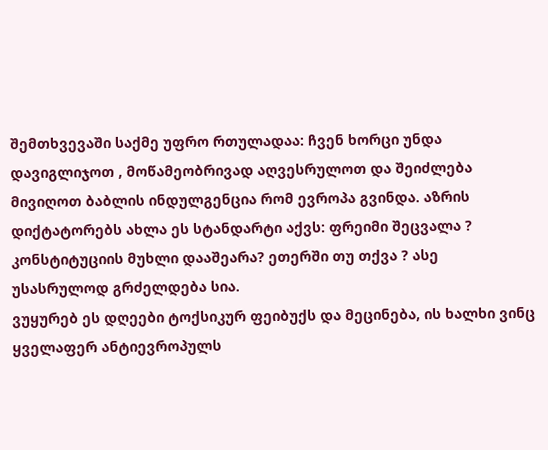შემთხვევაში საქმე უფრო რთულადაა: ჩვენ ხორცი უნდა დავიგლიჯოთ , მოწამეობრივად აღვესრულოთ და შეიძლება მივიღოთ ბაბლის ინდულგენცია რომ ევროპა გვინდა. აზრის დიქტატორებს ახლა ეს სტანდარტი აქვს: ფრეიმი შეცვალა ? კონსტიტუციის მუხლი დააშეარა? ეთერში თუ თქვა ? ასე უსასრულოდ გრძელდება სია.
ვუყურებ ეს დღეები ტოქსიკურ ფეიბუქს და მეცინება, ის ხალხი ვინც ყველაფერ ანტიევროპულს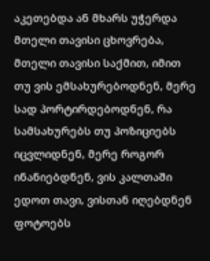აკეთებდა ან მხარს უჭერდა მთელი თავისი ცხოვრება, მთელი თავისი საქმით, იმით თუ ვის ემსახურებოდნენ, მერე სად პორტირდებოდნენ, რა სამსახურებს თუ პოზიციებს იცვლიდნენ, მერე როგორ ინანიებდნენ, ვის კალთაში ედოთ თავი, ვისთან იღებდნენ ფოტოებს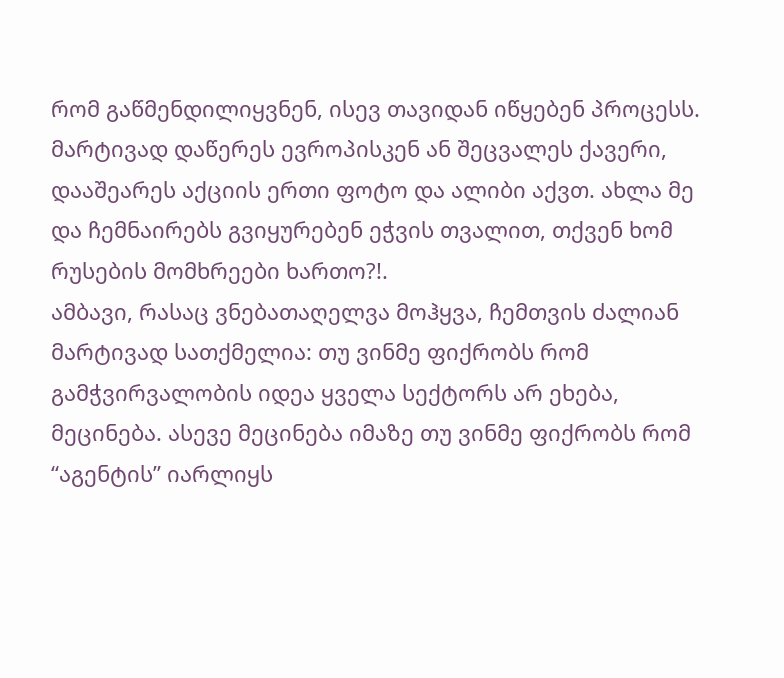რომ გაწმენდილიყვნენ, ისევ თავიდან იწყებენ პროცესს. მარტივად დაწერეს ევროპისკენ ან შეცვალეს ქავერი, დააშეარეს აქციის ერთი ფოტო და ალიბი აქვთ. ახლა მე და ჩემნაირებს გვიყურებენ ეჭვის თვალით, თქვენ ხომ რუსების მომხრეები ხართო?!.
ამბავი, რასაც ვნებათაღელვა მოჰყვა, ჩემთვის ძალიან მარტივად სათქმელია: თუ ვინმე ფიქრობს რომ გამჭვირვალობის იდეა ყველა სექტორს არ ეხება, მეცინება. ასევე მეცინება იმაზე თუ ვინმე ფიქრობს რომ “აგენტის” იარლიყს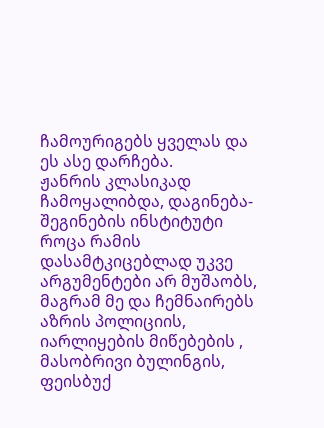ჩამოურიგებს ყველას და ეს ასე დარჩება.
ჟანრის კლასიკად ჩამოყალიბდა, დაგინება-შეგინების ინსტიტუტი როცა რამის დასამტკიცებლად უკვე არგუმენტები არ მუშაობს, მაგრამ მე და ჩემნაირებს
აზრის პოლიციის, იარლიყების მიწებების , მასობრივი ბულინგის, ფეისბუქ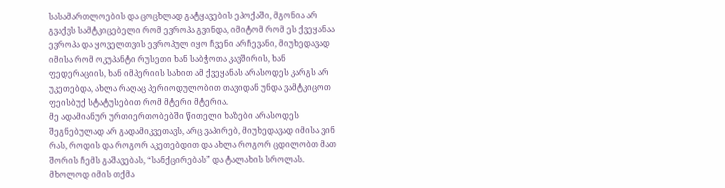სასამართლოების და ცოცხლად გატყავების ეპოქაში, მგონია არ გვაქვს სამტკიცებელი რომ ევროპა გვინდა, იმიტომ რომ ეს ქვეყანაა ევროპა და ყოველთვის ევროპულ იყო ჩვენი არჩევანი, მიუხედავად იმისა რომ ოკუპანტი რუსეთი ხან საბჭოთა კავშირის, ხან ფედერაციის, ხან იმპერიის სახით ამ ქვეყანას არასოდეს კარგს არ უკეთებდა, ახლა რაღაც პერიოდულობით თავიდან უნდა ვამტკიცოთ ფეისბუქ სტატუსებით რომ მტერი მტერია.
მე ადამიანურ ურთიერთობებში წითელი ხაზები არასოდეს შეგნებულად არ გადამიკვეთავს, არც ვაპირებ, მიუხედავად იმისა ვინ რას, როდის და როგორ აკეთებდით და ახლა როგორ ცდილობთ მათ შორის ჩემს გაშავებას, “სანქცირებას” და ტალახის სროლას. მხოლოდ იმის თქმა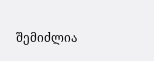შემიძლია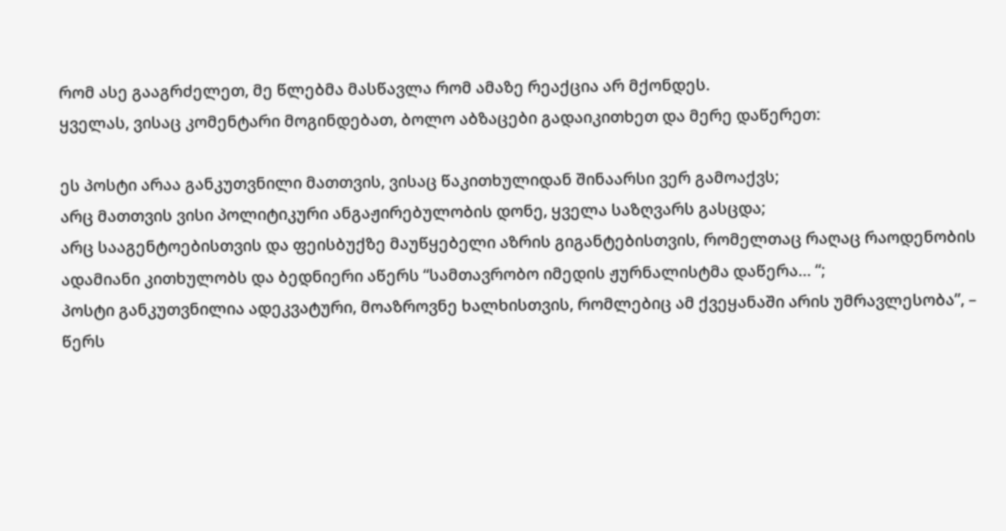რომ ასე გააგრძელეთ, მე წლებმა მასწავლა რომ ამაზე რეაქცია არ მქონდეს.
ყველას, ვისაც კომენტარი მოგინდებათ, ბოლო აბზაცები გადაიკითხეთ და მერე დაწერეთ:

ეს პოსტი არაა განკუთვნილი მათთვის, ვისაც წაკითხულიდან შინაარსი ვერ გამოაქვს;
არც მათთვის ვისი პოლიტიკური ანგაჟირებულობის დონე, ყველა საზღვარს გასცდა;
არც სააგენტოებისთვის და ფეისბუქზე მაუწყებელი აზრის გიგანტებისთვის, რომელთაც რაღაც რაოდენობის ადამიანი კითხულობს და ბედნიერი აწერს “სამთავრობო იმედის ჟურნალისტმა დაწერა… “;
პოსტი განკუთვნილია ადეკვატური, მოაზროვნე ხალხისთვის, რომლებიც ამ ქვეყანაში არის უმრავლესობა”, – წერს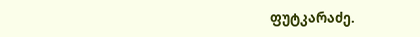ფუტკარაძე.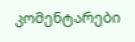კომენტარები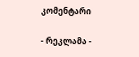კომენტარი

- რეკლამა -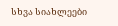სხვა სიახლეები